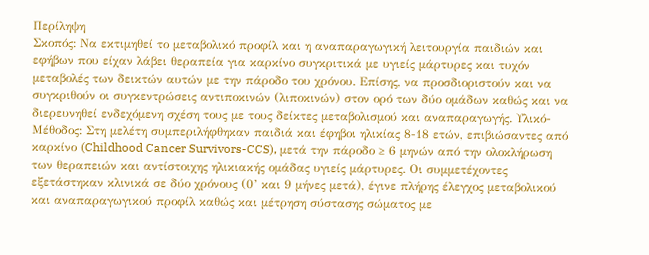Περίληψη
Σκοπός: Να εκτιμηθεί το μεταβολικό προφίλ και η αναπαραγωγική λειτουργία παιδιών και εφήβων που είχαν λάβει θεραπεία για καρκίνο συγκριτικά με υγιείς μάρτυρες και τυχόν μεταβολές των δεικτών αυτών με την πάροδο του χρόνου. Επίσης, να προσδιοριστούν και να συγκριθούν οι συγκεντρώσεις αντιποκινών (λιποκινών) στον ορό των δύο ομάδων καθώς και να διερευνηθεί ενδεχόμενη σχέση τους με τους δείκτες μεταβολισμού και αναπαραγωγής. Υλικό-Μέθοδος: Στη μελέτη συμπεριλήφθηκαν παιδιά και έφηβοι ηλικίας 8-18 ετών, επιβιώσαντες από καρκίνο (Childhood Cancer Survivors-CCS), μετά την πάροδο ≥ 6 μηνών από την ολοκλήρωση των θεραπειών και αντίστοιχης ηλικιακής ομάδας υγιείς μάρτυρες. Οι συμμετέχοντες εξετάστηκαν κλινικά σε δύο χρόνους (0’ και 9 μήνες μετά), έγινε πλήρης έλεγχος μεταβολικού και αναπαραγωγικού προφίλ καθώς και μέτρηση σύστασης σώματος με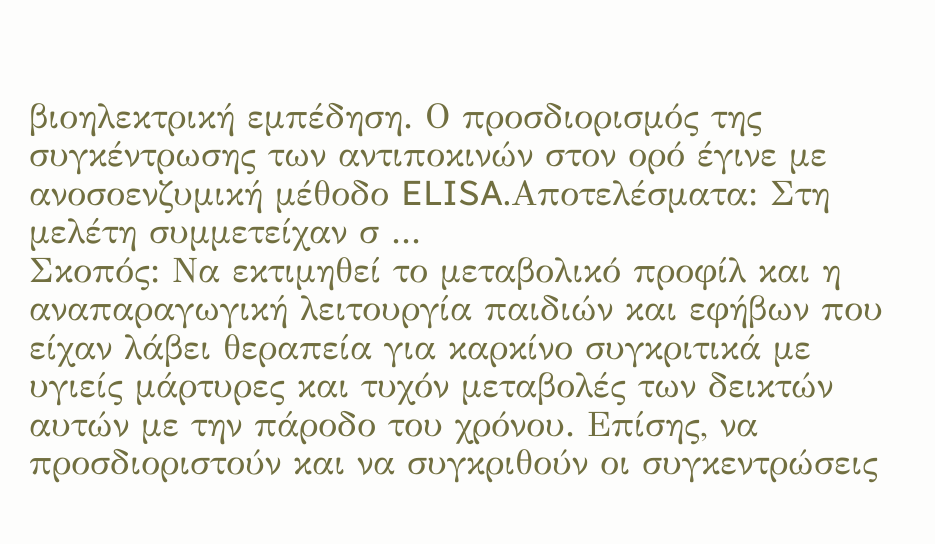βιοηλεκτρική εμπέδηση. Ο προσδιορισμός της συγκέντρωσης των αντιποκινών στον ορό έγινε με ανοσοενζυμική μέθοδο ELISA.Αποτελέσματα: Στη μελέτη συμμετείχαν σ ...
Σκοπός: Να εκτιμηθεί το μεταβολικό προφίλ και η αναπαραγωγική λειτουργία παιδιών και εφήβων που είχαν λάβει θεραπεία για καρκίνο συγκριτικά με υγιείς μάρτυρες και τυχόν μεταβολές των δεικτών αυτών με την πάροδο του χρόνου. Επίσης, να προσδιοριστούν και να συγκριθούν οι συγκεντρώσεις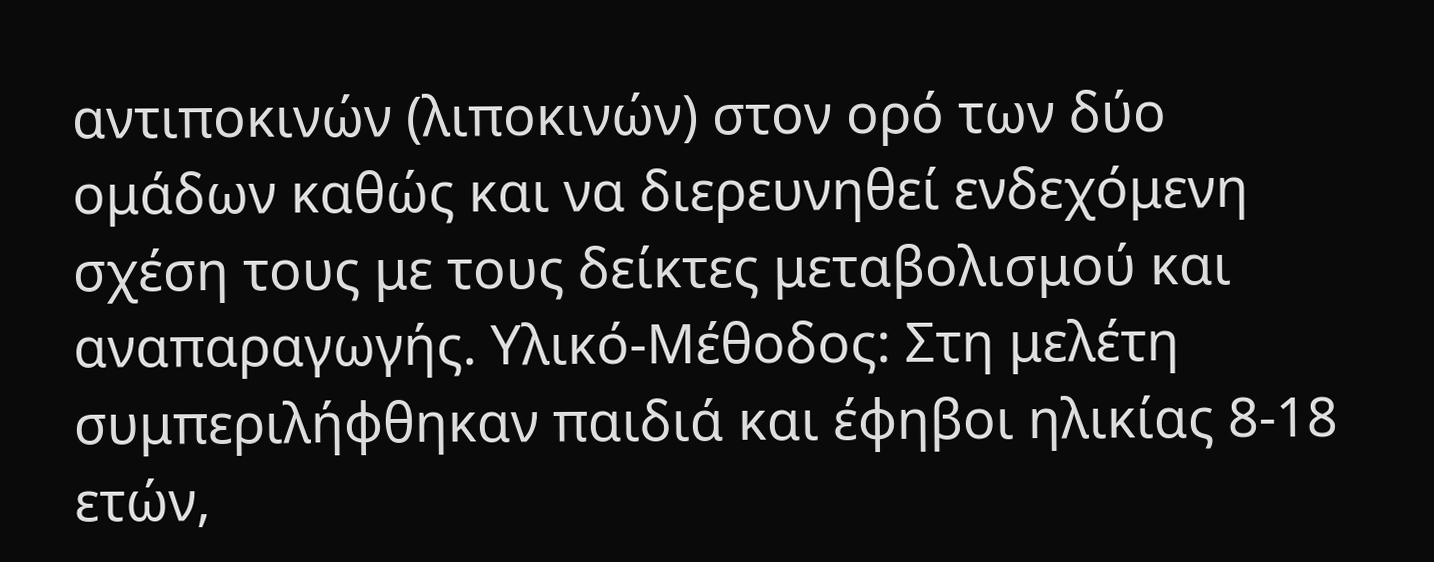αντιποκινών (λιποκινών) στον ορό των δύο ομάδων καθώς και να διερευνηθεί ενδεχόμενη σχέση τους με τους δείκτες μεταβολισμού και αναπαραγωγής. Υλικό-Μέθοδος: Στη μελέτη συμπεριλήφθηκαν παιδιά και έφηβοι ηλικίας 8-18 ετών,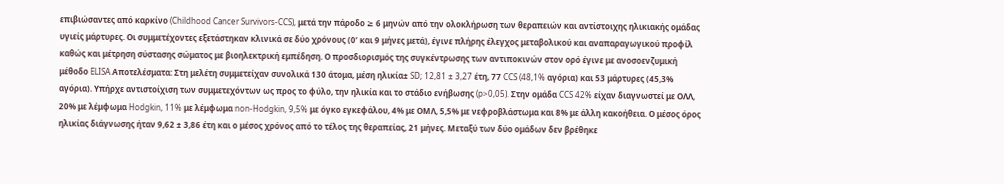επιβιώσαντες από καρκίνο (Childhood Cancer Survivors-CCS), μετά την πάροδο ≥ 6 μηνών από την ολοκλήρωση των θεραπειών και αντίστοιχης ηλικιακής ομάδας υγιείς μάρτυρες. Οι συμμετέχοντες εξετάστηκαν κλινικά σε δύο χρόνους (0’ και 9 μήνες μετά), έγινε πλήρης έλεγχος μεταβολικού και αναπαραγωγικού προφίλ καθώς και μέτρηση σύστασης σώματος με βιοηλεκτρική εμπέδηση. Ο προσδιορισμός της συγκέντρωσης των αντιποκινών στον ορό έγινε με ανοσοενζυμική μέθοδο ELISA.Αποτελέσματα: Στη μελέτη συμμετείχαν συνολικά 130 άτομα, μέση ηλικία± SD; 12,81 ± 3,27 έτη, 77 CCS (48,1% αγόρια) και 53 μάρτυρες (45,3% αγόρια). Υπήρχε αντιστοίχιση των συμμετεχόντων ως προς το φύλο, την ηλικία και το στάδιο ενήβωσης (p>0,05). Στην ομάδα CCS 42% είχαν διαγνωστεί με ΟΛΛ, 20% με λέμφωμα Hodgkin, 11% με λέμφωμα non-Hodgkin, 9,5% με όγκο εγκεφάλου, 4% με ΟΜΛ, 5,5% με νεφροβλάστωμα και 8% με άλλη κακοήθεια. Ο μέσος όρος ηλικίας διάγνωσης ήταν 9,62 ± 3,86 έτη και ο μέσος χρόνος από το τέλος της θεραπείας, 21 μήνες. Μεταξύ των δύο ομάδων δεν βρέθηκε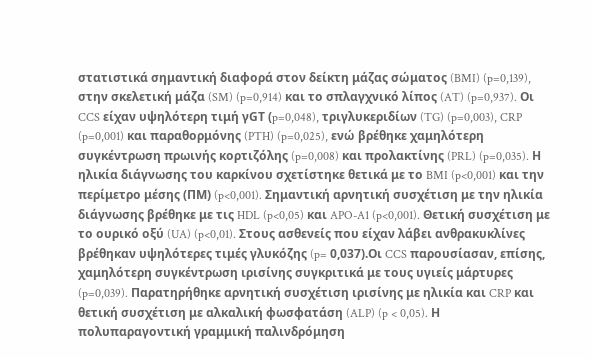στατιστικά σημαντική διαφορά στον δείκτη μάζας σώματος (BMI) (p=0,139), στην σκελετική μάζα (SM) (p=0,914) και το σπλαγχνικό λίπος (AT) (p=0,937). Οι CCS είχαν υψηλότερη τιμή γGT (p=0,048), τριγλυκεριδίων (TG) (p=0,003), CRP (p=0,001) και παραθορμόνης (PTH) (p=0,025), ενώ βρέθηκε χαμηλότερη συγκέντρωση πρωινής κορτιζόλης (p=0,008) και προλακτίνης (PRL) (p=0,035). Η ηλικία διάγνωσης του καρκίνου σχετίστηκε θετικά με το BMI (p<0,001) και την περίμετρο μέσης (ΠΜ) (p<0,001). Σημαντική αρνητική συσχέτιση με την ηλικία διάγνωσης βρέθηκε με τις HDL (p<0,05) και APO-A1 (p<0,001). Θετική συσχέτιση με το ουρικό οξύ (UA) (p<0,01). Στους ασθενείς που είχαν λάβει ανθρακυκλίνες βρέθηκαν υψηλότερες τιμές γλυκόζης (p= 0,037).Οι CCS παρουσίασαν, επίσης, χαμηλότερη συγκέντρωση ιρισίνης συγκριτικά με τους υγιείς μάρτυρες (p=0,039). Παρατηρήθηκε αρνητική συσχέτιση ιρισίνης με ηλικία και CRP και θετική συσχέτιση με αλκαλική φωσφατάση (ALP) (p < 0,05). Η πολυπαραγοντική γραμμική παλινδρόμηση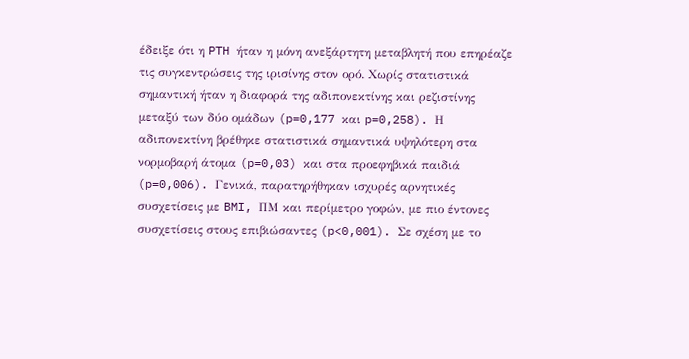έδειξε ότι η PTH ήταν η μόνη ανεξάρτητη μεταβλητή που επηρέαζε τις συγκεντρώσεις της ιρισίνης στον ορό. Χωρίς στατιστικά σημαντική ήταν η διαφορά της αδιπονεκτίνης και ρεζιστίνης μεταξύ των δύο ομάδων (p=0,177 και p=0,258). Η αδιπονεκτίνη βρέθηκε στατιστικά σημαντικά υψηλότερη στα νορμοβαρή άτομα (p=0,03) και στα προεφηβικά παιδιά (p=0,006). Γενικά, παρατηρήθηκαν ισχυρές αρνητικές συσχετίσεις με BMI, ΠΜ και περίμετρο γοφών, με πιο έντονες συσχετίσεις στους επιβιώσαντες (p<0,001). Σε σχέση με το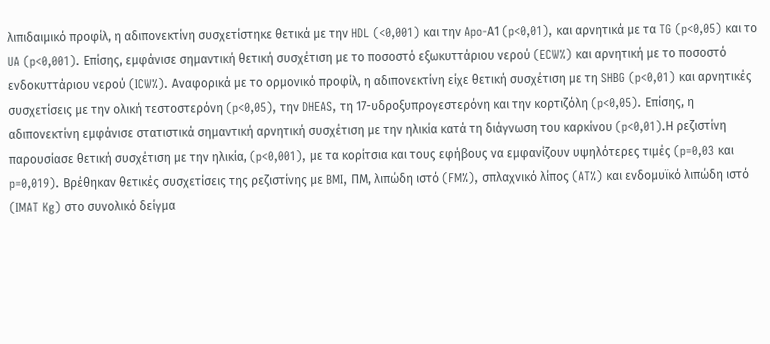λιπιδαιμικό προφίλ, η αδιπονεκτίνη συσχετίστηκε θετικά με την HDL (<0,001) και την Apo-Α1 (p<0,01), και αρνητικά με τα TG (p<0,05) και το UA (p<0,001). Επίσης, εμφάνισε σημαντική θετική συσχέτιση με το ποσοστό εξωκυττάριου νερού (ECW%) και αρνητική με το ποσοστό ενδοκυττάριου νερού (ICW%). Αναφορικά με το ορμονικό προφίλ, η αδιπονεκτίνη είχε θετική συσχέτιση με τη SHBG (p<0,01) και αρνητικές συσχετίσεις με την ολική τεστοστερόνη (p<0,05), την DHEAS, τη 17-υδροξυπρογεστερόνη και την κορτιζόλη (p<0,05). Επίσης, η αδιπονεκτίνη εμφάνισε στατιστικά σημαντική αρνητική συσχέτιση με την ηλικία κατά τη διάγνωση του καρκίνου (p<0,01).Η ρεζιστίνη παρουσίασε θετική συσχέτιση με την ηλικία, (p<0,001), με τα κορίτσια και τους εφήβους να εμφανίζουν υψηλότερες τιμές (p=0,03 και p=0,019). Βρέθηκαν θετικές συσχετίσεις της ρεζιστίνης με BMI, ΠΜ, λιπώδη ιστό (FM%), σπλαχνικό λίπος (AT%) και ενδομυϊκό λιπώδη ιστό (IMAT Kg) στο συνολικό δείγμα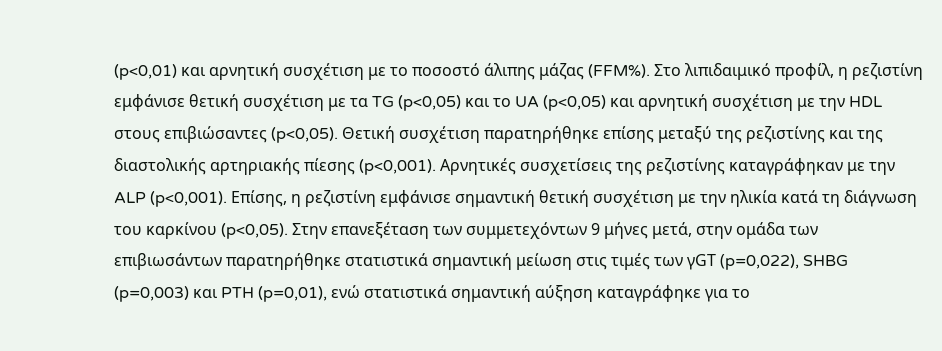(p<0,01) και αρνητική συσχέτιση με το ποσοστό άλιπης μάζας (FFM%). Στο λιπιδαιμικό προφίλ, η ρεζιστίνη εμφάνισε θετική συσχέτιση με τα TG (p<0,05) και το UA (p<0,05) και αρνητική συσχέτιση με την HDL στους επιβιώσαντες (p<0,05). Θετική συσχέτιση παρατηρήθηκε επίσης μεταξύ της ρεζιστίνης και της διαστολικής αρτηριακής πίεσης (p<0,001). Αρνητικές συσχετίσεις της ρεζιστίνης καταγράφηκαν με την ALP (p<0,001). Επίσης, η ρεζιστίνη εμφάνισε σημαντική θετική συσχέτιση με την ηλικία κατά τη διάγνωση του καρκίνου (p<0,05). Στην επανεξέταση των συμμετεχόντων 9 μήνες μετά, στην ομάδα των επιβιωσάντων παρατηρήθηκε στατιστικά σημαντική μείωση στις τιμές των γGT (p=0,022), SHBG (p=0,003) και PTH (p=0,01), ενώ στατιστικά σημαντική αύξηση καταγράφηκε για το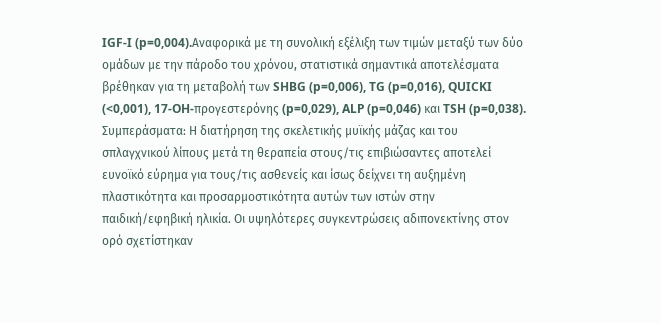IGF-I (p=0,004).Αναφορικά με τη συνολική εξέλιξη των τιμών μεταξύ των δύο ομάδων με την πάροδο του χρόνου, στατιστικά σημαντικά αποτελέσματα βρέθηκαν για τη μεταβολή των SHBG (p=0,006), TG (p=0,016), QUICKI (<0,001), 17-OH-προγεστερόνης (p=0,029), ALP (p=0,046) και TSH (p=0,038). Συμπεράσματα: Η διατήρηση της σκελετικής μυϊκής μάζας και του σπλαγχνικού λίπους μετά τη θεραπεία στους/τις επιβιώσαντες αποτελεί ευνοϊκό εύρημα για τους/τις ασθενείς και ίσως δείχνει τη αυξημένη πλαστικότητα και προσαρμοστικότητα αυτών των ιστών στην παιδική/εφηβική ηλικία. Οι υψηλότερες συγκεντρώσεις αδιπονεκτίνης στον ορό σχετίστηκαν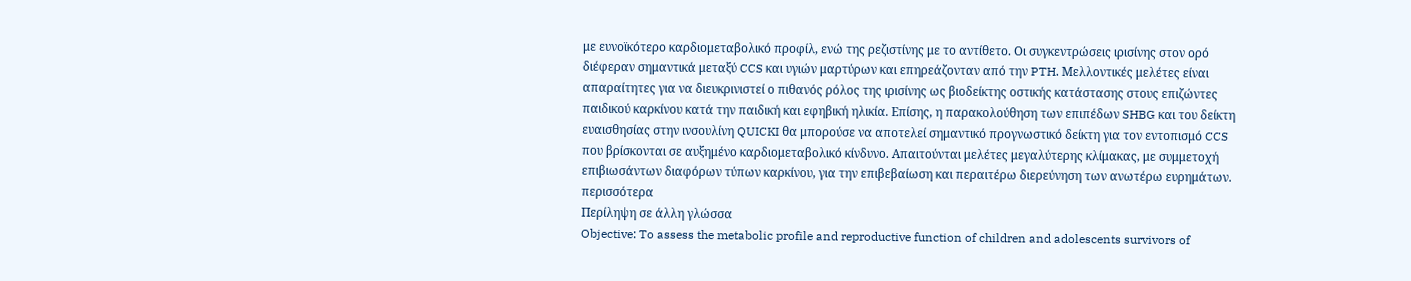με ευνοϊκότερο καρδιομεταβολικό προφίλ, ενώ της ρεζιστίνης με το αντίθετο. Οι συγκεντρώσεις ιρισίνης στον ορό διέφεραν σημαντικά μεταξύ CCS και υγιών μαρτύρων και επηρεάζονταν από την PTH. Μελλοντικές μελέτες είναι απαραίτητες για να διευκρινιστεί ο πιθανός ρόλος της ιρισίνης ως βιοδείκτης οστικής κατάστασης στους επιζώντες παιδικού καρκίνου κατά την παιδική και εφηβική ηλικία. Επίσης, η παρακολούθηση των επιπέδων SHBG και του δείκτη ευαισθησίας στην ινσουλίνη QUICKI θα μπορούσε να αποτελεί σημαντικό προγνωστικό δείκτη για τον εντοπισμό CCS που βρίσκονται σε αυξημένο καρδιομεταβολικό κίνδυνο. Απαιτούνται μελέτες μεγαλύτερης κλίμακας, με συμμετοχή επιβιωσάντων διαφόρων τύπων καρκίνου, για την επιβεβαίωση και περαιτέρω διερεύνηση των ανωτέρω ευρημάτων.
περισσότερα
Περίληψη σε άλλη γλώσσα
Objective: To assess the metabolic profile and reproductive function of children and adolescents survivors of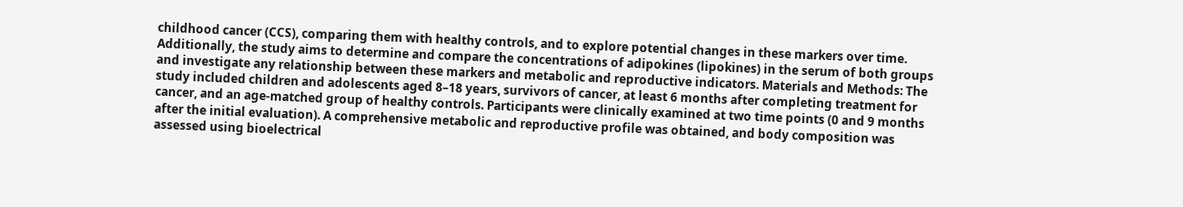childhood cancer (CCS), comparing them with healthy controls, and to explore potential changes in these markers over time. Additionally, the study aims to determine and compare the concentrations of adipokines (lipokines) in the serum of both groups and investigate any relationship between these markers and metabolic and reproductive indicators. Materials and Methods: The study included children and adolescents aged 8–18 years, survivors of cancer, at least 6 months after completing treatment for cancer, and an age-matched group of healthy controls. Participants were clinically examined at two time points (0 and 9 months after the initial evaluation). A comprehensive metabolic and reproductive profile was obtained, and body composition was assessed using bioelectrical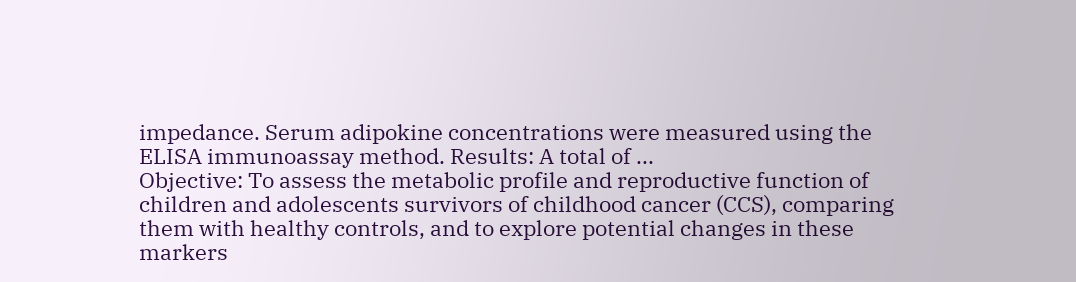impedance. Serum adipokine concentrations were measured using the ELISA immunoassay method. Results: A total of ...
Objective: To assess the metabolic profile and reproductive function of children and adolescents survivors of childhood cancer (CCS), comparing them with healthy controls, and to explore potential changes in these markers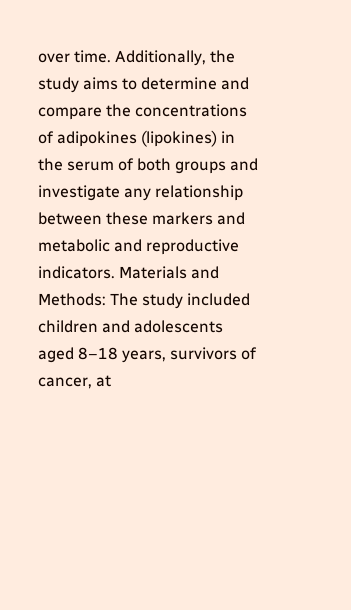over time. Additionally, the study aims to determine and compare the concentrations of adipokines (lipokines) in the serum of both groups and investigate any relationship between these markers and metabolic and reproductive indicators. Materials and Methods: The study included children and adolescents aged 8–18 years, survivors of cancer, at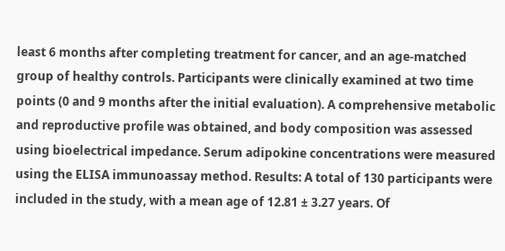least 6 months after completing treatment for cancer, and an age-matched group of healthy controls. Participants were clinically examined at two time points (0 and 9 months after the initial evaluation). A comprehensive metabolic and reproductive profile was obtained, and body composition was assessed using bioelectrical impedance. Serum adipokine concentrations were measured using the ELISA immunoassay method. Results: A total of 130 participants were included in the study, with a mean age of 12.81 ± 3.27 years. Of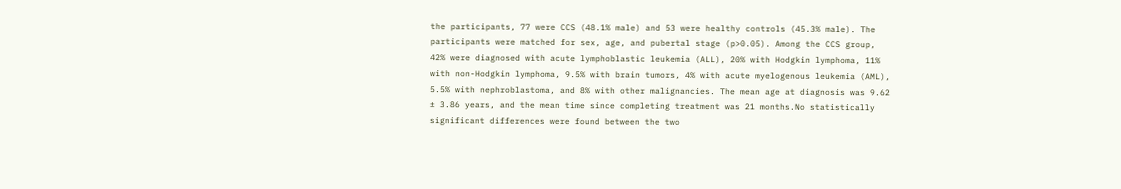the participants, 77 were CCS (48.1% male) and 53 were healthy controls (45.3% male). The participants were matched for sex, age, and pubertal stage (p>0.05). Among the CCS group, 42% were diagnosed with acute lymphoblastic leukemia (ALL), 20% with Hodgkin lymphoma, 11% with non-Hodgkin lymphoma, 9.5% with brain tumors, 4% with acute myelogenous leukemia (AML), 5.5% with nephroblastoma, and 8% with other malignancies. The mean age at diagnosis was 9.62 ± 3.86 years, and the mean time since completing treatment was 21 months.No statistically significant differences were found between the two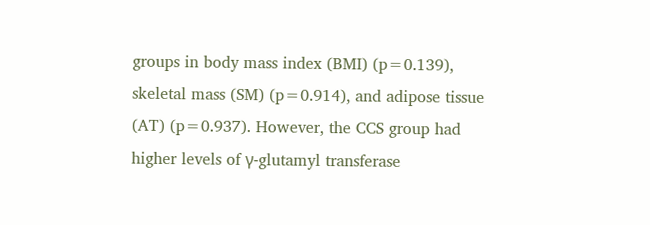groups in body mass index (BMI) (p=0.139), skeletal mass (SM) (p=0.914), and adipose tissue (AT) (p=0.937). However, the CCS group had higher levels of γ-glutamyl transferase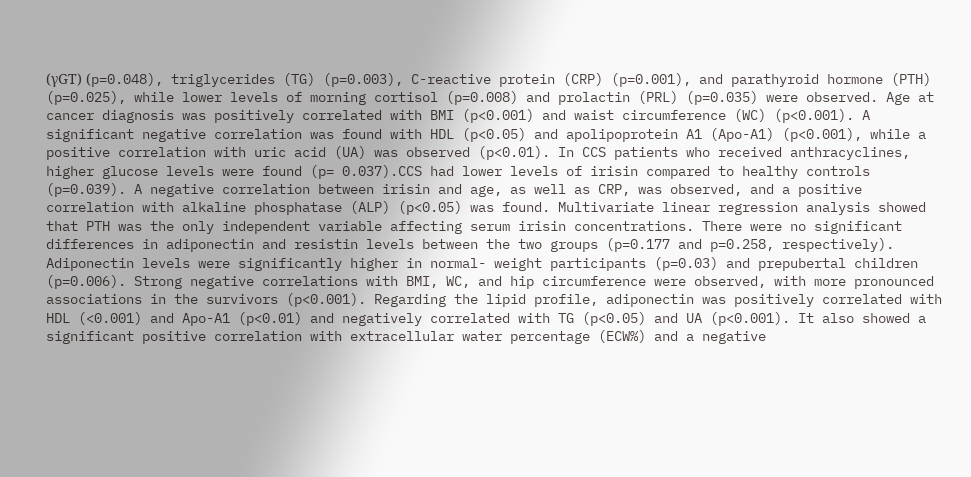(γGT) (p=0.048), triglycerides (TG) (p=0.003), C-reactive protein (CRP) (p=0.001), and parathyroid hormone (PTH) (p=0.025), while lower levels of morning cortisol (p=0.008) and prolactin (PRL) (p=0.035) were observed. Age at cancer diagnosis was positively correlated with BMI (p<0.001) and waist circumference (WC) (p<0.001). A significant negative correlation was found with HDL (p<0.05) and apolipoprotein A1 (Apo-A1) (p<0.001), while a positive correlation with uric acid (UA) was observed (p<0.01). In CCS patients who received anthracyclines, higher glucose levels were found (p= 0.037).CCS had lower levels of irisin compared to healthy controls (p=0.039). A negative correlation between irisin and age, as well as CRP, was observed, and a positive correlation with alkaline phosphatase (ALP) (p<0.05) was found. Multivariate linear regression analysis showed that PTH was the only independent variable affecting serum irisin concentrations. There were no significant differences in adiponectin and resistin levels between the two groups (p=0.177 and p=0.258, respectively). Adiponectin levels were significantly higher in normal- weight participants (p=0.03) and prepubertal children (p=0.006). Strong negative correlations with BMI, WC, and hip circumference were observed, with more pronounced associations in the survivors (p<0.001). Regarding the lipid profile, adiponectin was positively correlated with HDL (<0.001) and Apo-A1 (p<0.01) and negatively correlated with TG (p<0.05) and UA (p<0.001). It also showed a significant positive correlation with extracellular water percentage (ECW%) and a negative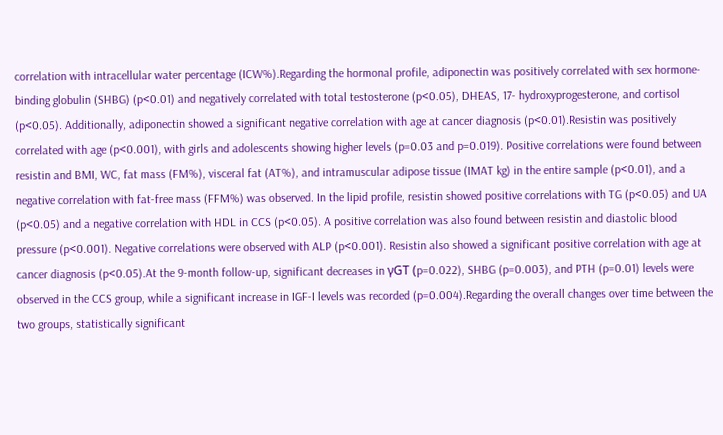correlation with intracellular water percentage (ICW%).Regarding the hormonal profile, adiponectin was positively correlated with sex hormone-binding globulin (SHBG) (p<0.01) and negatively correlated with total testosterone (p<0.05), DHEAS, 17- hydroxyprogesterone, and cortisol (p<0.05). Additionally, adiponectin showed a significant negative correlation with age at cancer diagnosis (p<0.01).Resistin was positively correlated with age (p<0.001), with girls and adolescents showing higher levels (p=0.03 and p=0.019). Positive correlations were found between resistin and BMI, WC, fat mass (FM%), visceral fat (AT%), and intramuscular adipose tissue (IMAT kg) in the entire sample (p<0.01), and a negative correlation with fat-free mass (FFM%) was observed. In the lipid profile, resistin showed positive correlations with TG (p<0.05) and UA (p<0.05) and a negative correlation with HDL in CCS (p<0.05). A positive correlation was also found between resistin and diastolic blood pressure (p<0.001). Negative correlations were observed with ALP (p<0.001). Resistin also showed a significant positive correlation with age at cancer diagnosis (p<0.05).At the 9-month follow-up, significant decreases in γGT (p=0.022), SHBG (p=0.003), and PTH (p=0.01) levels were observed in the CCS group, while a significant increase in IGF-I levels was recorded (p=0.004).Regarding the overall changes over time between the two groups, statistically significant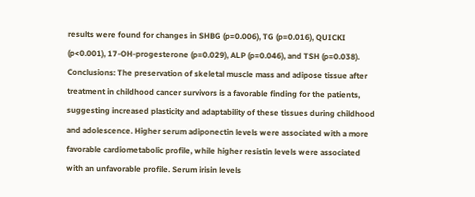results were found for changes in SHBG (p=0.006), TG (p=0.016), QUICKI (p<0.001), 17-OH-progesterone (p=0.029), ALP (p=0.046), and TSH (p=0.038). Conclusions: The preservation of skeletal muscle mass and adipose tissue after treatment in childhood cancer survivors is a favorable finding for the patients, suggesting increased plasticity and adaptability of these tissues during childhood and adolescence. Higher serum adiponectin levels were associated with a more favorable cardiometabolic profile, while higher resistin levels were associated with an unfavorable profile. Serum irisin levels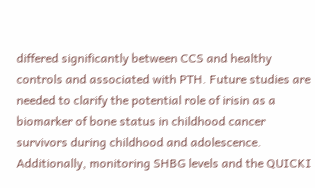differed significantly between CCS and healthy controls and associated with PTH. Future studies are needed to clarify the potential role of irisin as a biomarker of bone status in childhood cancer survivors during childhood and adolescence. Additionally, monitoring SHBG levels and the QUICKI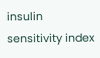insulin sensitivity index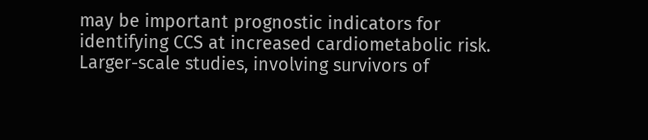may be important prognostic indicators for identifying CCS at increased cardiometabolic risk. Larger-scale studies, involving survivors of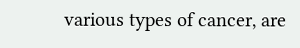various types of cancer, are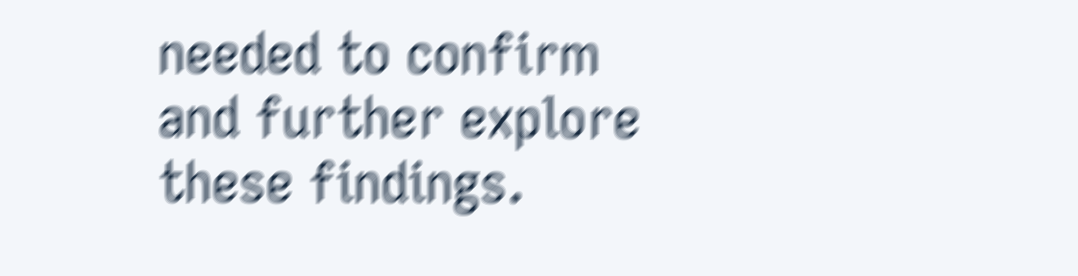needed to confirm and further explore these findings.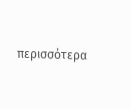περισσότερα